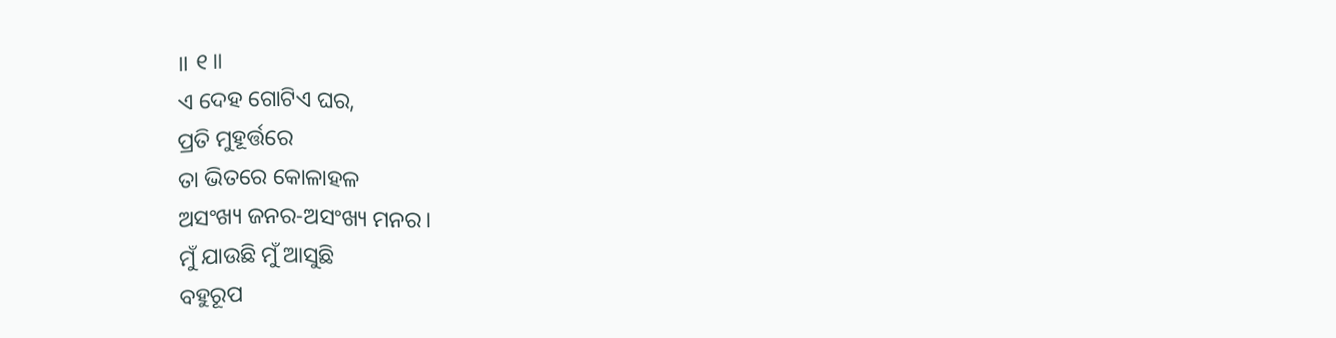॥ ୧॥
ଏ ଦେହ ଗୋଟିଏ ଘର,
ପ୍ରତି ମୁହୂର୍ତ୍ତରେ
ତା ଭିତରେ କୋଳାହଳ
ଅସଂଖ୍ୟ ଜନର-ଅସଂଖ୍ୟ ମନର।
ମୁଁ ଯାଉଛି ମୁଁ ଆସୁଛି
ବହୁରୂପ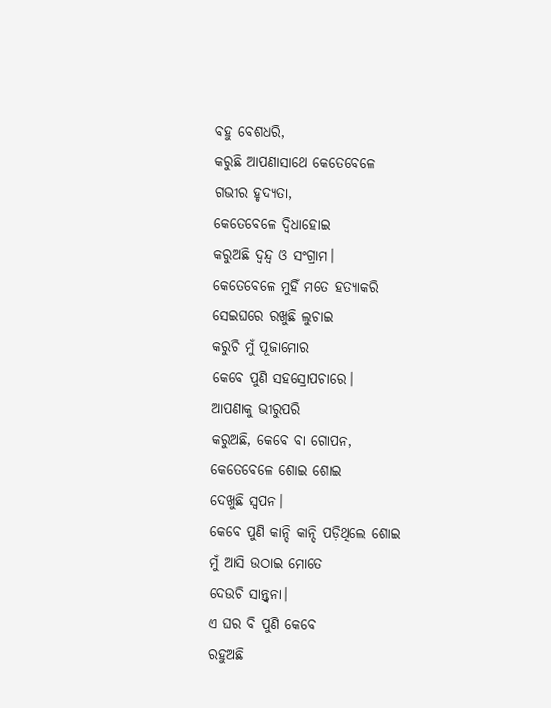ବହୁ ବେଶଧରି,
କରୁଛି ଆପଣାସାଥେ କେତେବେଳେ
ଗଭୀର ହୃଦ୍ୟତା,
କେତେବେଳେ ଦ୍ବିଧାହୋଇ
କରୁଅଛି ଦ୍ବନ୍ଦ୍ବ ଓ ସଂଗ୍ରାମ।
କେତେବେଳେ ମୁହିଁ ମତେ ହତ୍ୟାକରି
ସେଇଘରେ ରଖୁଛି ଲୁଚାଇ
କରୁଚି ମୁଁ ପୂଜାମୋର
କେବେ ପୁଣି ସହସ୍ରୋପଚାରେ।
ଆପଣାକୁ ଭୀରୁପରି
କରୁଅଛି, କେବେ ବା ଗୋପନ,
କେତେବେଳେ ଶୋଇ ଶୋଇ
ଦେଖୁଛି ସ୍ବପନ।
କେବେ ପୁଣି କାନ୍ଦି କାନ୍ଦି ପଡ଼ିଥିଲେ ଶୋଇ
ମୁଁ ଆସି ଉଠାଇ ମୋତେ
ଦେଉଚି ସାନ୍ତ୍ବନା।
ଏ ଘର ବି ପୁଣି କେବେ
ରହୁଅଛି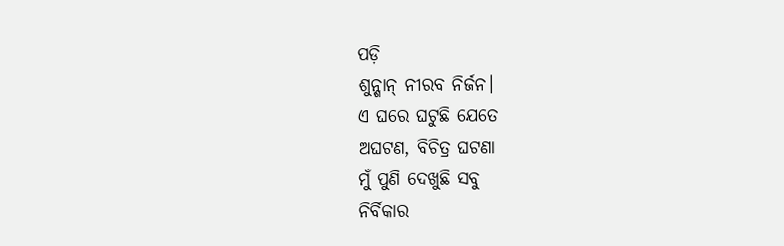ପଡ଼ି
ଶୁନ୍ଶାନ୍ ନୀରବ ନିର୍ଜନ।
ଏ ଘରେ ଘଟୁଛି ଯେତେ
ଅଘଟଣ, ବିଚିତ୍ର ଘଟଣା
ମୁଁ ପୁଣି ଦେଖୁଛି ସବୁ
ନିର୍ବିକାର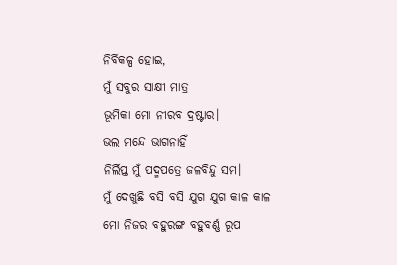ନିର୍ବିକଳ୍ପ ହୋଇ,
ମୁଁ ସବୁର ସାକ୍ଷୀ ମାତ୍ର
ଭୂମିକା ମୋ ନୀରବ ଦ୍ରଷ୍ଟାର।
ଭଲ ମନ୍ଦେ ଭାଗନାହିଁ
ନିର୍ଲିପ୍ତ ମୁଁ ପଦ୍ମପତ୍ରେ ଜଳବିନ୍ଦୁ ସମ।
ମୁଁ ଦେଖୁଛି ବସି ବସି ଯୁଗ ଯୁଗ କାଳ କାଳ
ମୋ ନିଜର ବହୁରଙ୍ଗ ବହୁବର୍ଣ୍ଣ ରୂପ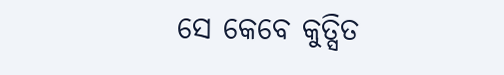ସେ କେବେ କୁତ୍ସିତ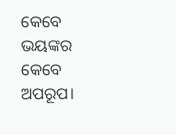କେବେ
ଭୟଙ୍କର କେବେ ଅପରୂପ।